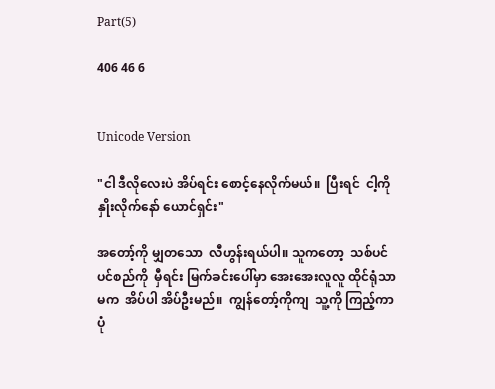Part(5)

406 46 6


Unicode Version

"ငါ ဒီလိုလေးပဲ အိပ်ရင်း စောင့်နေလိုက်မယ်။  ပြီးရင်  ငါ့ကို နှိုးလိုက်နော် ယောင်ရှင်း"

အတော့်ကို မျှတသော  လီဟွန်းရယ်ပါ။ သူကတော့  သစ်ပင်  ပင်စည်ကို  မှီရင်း မြက်ခင်းပေါ်မှာ အေးအေးလူလူ ထိုင်ရုံသာမက  အိပ်ပါ အိပ်ဦးမည်။  ကျွန်တော့်ကိုကျ  သူ့ကို ကြည့်ကာ  ပုံ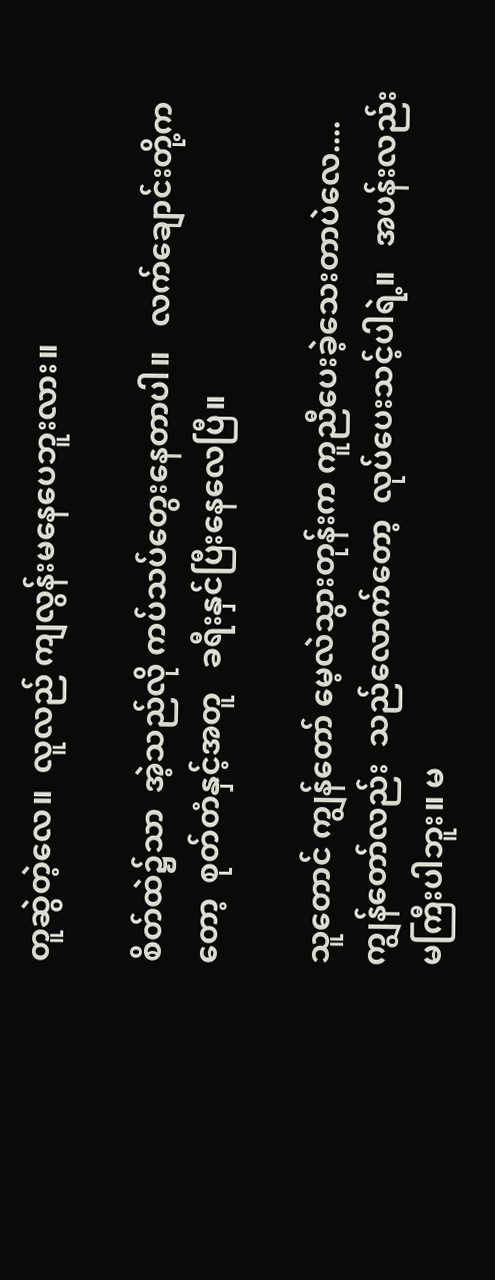တူဆွဲတဲ့လေ။  လူလည် ကျလွန်းမနေပေဘူးလား။

စိတ်ထဲ၌သာ  အဲ့သည်လို ကပ်သပ်တွေးနေတာပါ။   လက်ချောင်းတို့ကတော့  စုတ်တံနှင့်အတူ   ခရီးနှင်ပြီးနေလေပြီ။

သူတောင် ကျွန်တော် မေ့လဲသွားတုန်းက ကူညီပေးခဲ့သေးတာပဲလေ....  ကျွန်တော်လည်း  သည်လောက်တော့  လုပ်ပေးသင့်ပါရဲ့။   အပန်းလည်း မကြီးပါဘူး။ မ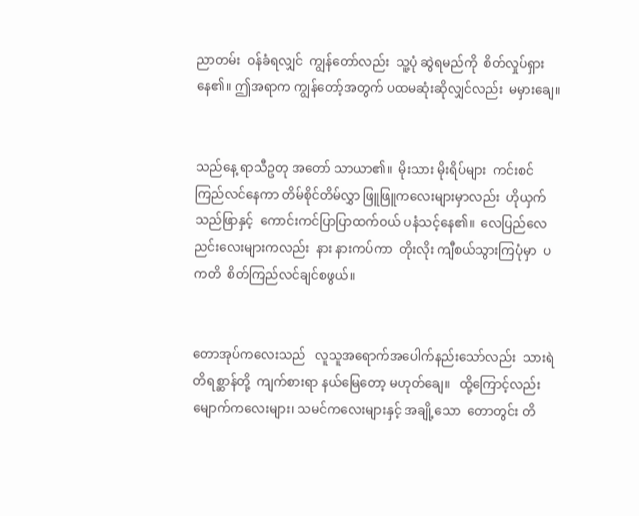ညာတမ်း  ဝန်ခံရလျှင်  ကျွန်တော်လည်း  သူ့ပုံ ဆွဲရမည်ကို  စိတ်လှုပ်ရှားနေ၏။ ဤအရာက ကျွန်တော့်အတွက် ပထမဆုံးဆိုလျှင်လည်း  မမှားချေ။


သည်နေ့ ရာသီဥတု အတော် သာယာ၏။  မိုးသား မိုးရိပ်များ  ကင်းစင် ကြည်လင်နေကာ တိမ်စိုင်တိမ်လွှာ ဖြူဖြူကလေးများမှာလည်း  ဟိုယှက် သည်ဖြာနှင့်  ကောင်းကင်ပြာပြာထက်ဝယ် ပနံသင့်နေ၏။  လေပြည်လေညင်းလေးများကလည်း  နား နားကပ်ကာ  တိုးလိုး ကျီစယ်သွားကြပုံမှာ  ပကတိ  စိတ်ကြည်လင်ချင်စဖွယ်။


တောအုပ်ကလေးသည်   လူသူအရောက်အပေါက်နည်းသော်လည်း  သားရဲတိရစ္ဆာန်တို့  ကျက်စားရာ နယ်မြေတော့ မဟုတ်ချေ။   ထို့ကြောင့်လည်း မျောက်ကလေးများ၊ သမင်ကလေးများနှင့် အချို့သော  တောတွင်း တိ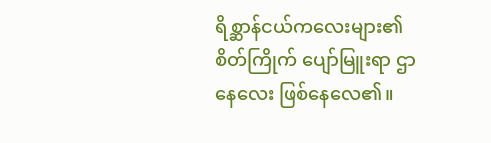ရိစ္ဆာန်ငယ်ကလေးများ၏ စိတ်ကြိုက် ပျော်မြူးရာ ဌာနေလေး ဖြစ်နေလေ၏။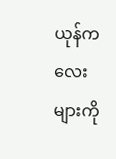ယုန်ကလေးများကို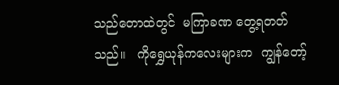သည်တောထဲတွင်  မကြာခဏ တွေ့ရတတ်သည်။   ကိုရွှေယုန်ကလေးများက  ကျွန်တော့်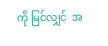ကို မြင်လျှင်  အ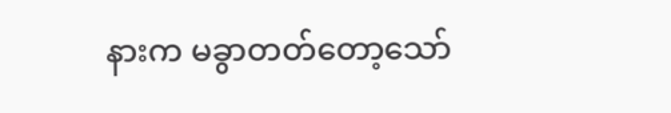နားက မခွာတတ်တော့သော်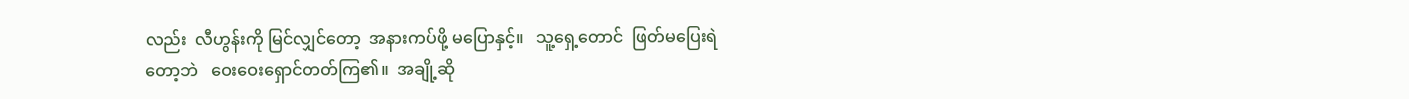လည်း  လီဟွန်းကို မြင်လျှင်တော့  အနားကပ်ဖို့ မပြောနှင့်။   သူ့ရှေ့တောင်  ဖြတ်မပြေးရဲတော့ဘဲ   ဝေးဝေးရှောင်တတ်ကြ၏။  အချို့ဆို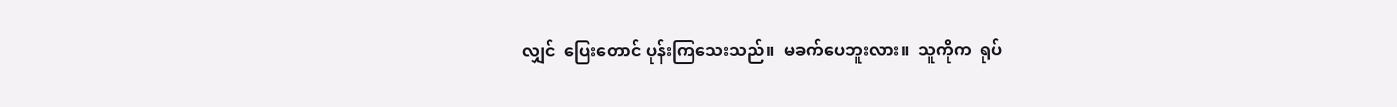လျှင်  ပြေးတောင် ပုန်းကြသေးသည်။  မခက်ပေဘူးလား။  သူကိုက  ရုပ်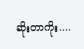ဆိုးတာကိုး....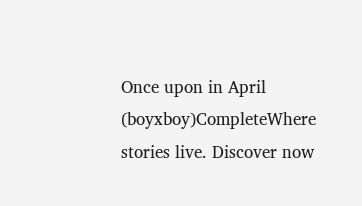Once upon in April (boyxboy)CompleteWhere stories live. Discover now